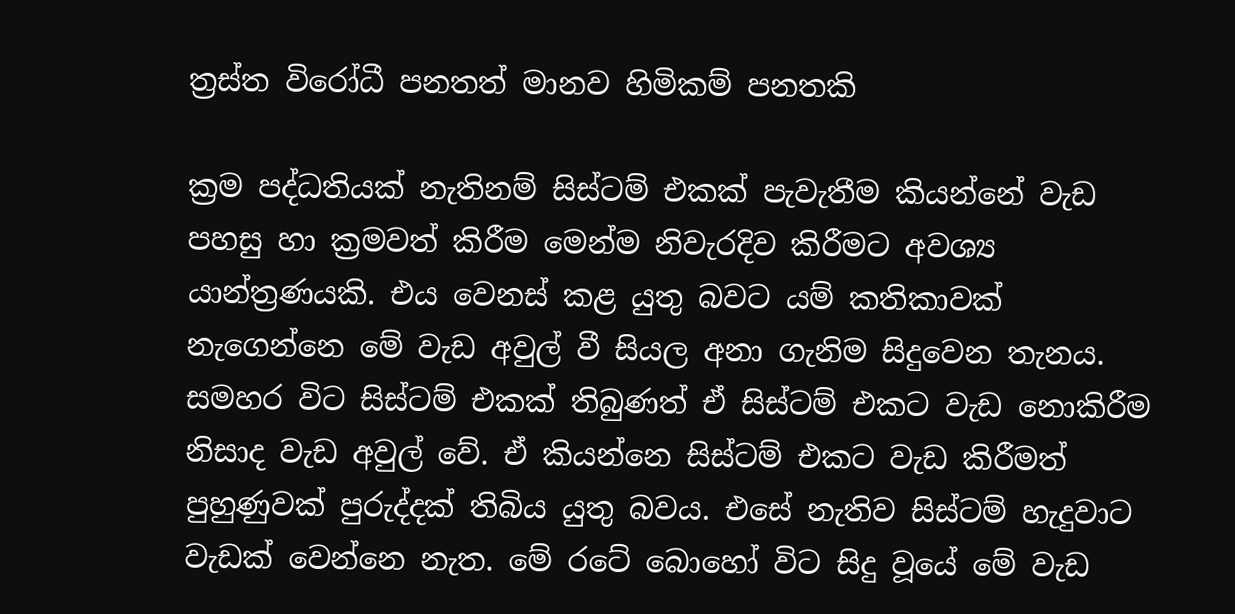ත්‍රස්ත විරෝධී පනතත් මානව හිමිකම් පනතකි

ක්‍රම පද්ධතියක් නැතිනම් සිස්ටම් එකක් පැවැතීම කියන්නේ වැඩ පහසු හා ක්‍රමවත් කිරීම මෙන්ම නිවැරදිව කිරීමට අවශ්‍ය යාන්ත්‍රණයකි. එය වෙනස් කළ යුතු බවට යම් කතිකාවක් නැගෙන්නෙ මේ වැඩ අවුල් වී සියල අනා ගැනිම සිදුවෙන තැනය. සමහර විට සිස්ටම් එකක් තිබුණත් ඒ සිස්ටම් එකට වැඩ නොකිරීම නිසාද වැඩ අවුල් වේ. ඒ කියන්නෙ සිස්ටම් එකට වැඩ කිරීමත් පුහුණුවක් පුරුද්දක් තිබිය යුතු බවය. එසේ නැතිව සිස්ටම් හැදුවාට වැඩක් වෙන්නෙ නැත. මේ රටේ බොහෝ විට සිදු වූයේ මේ වැඩ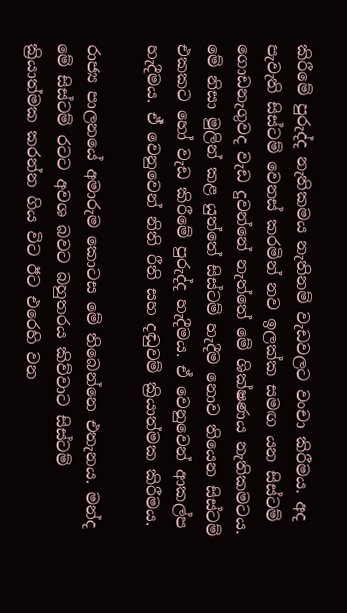කිරීමේ පුරුද්ද නැතිකමය නැතිනම් වැඩවලට වංචා කිරීමය. අද පැවැති සිස්ටම් වෙනස් කරමින් නව ඉලක්ක සමඟ යන සිස්ටම් ගොඩනැගුවද වැඩ දුවන්නේ නැත්තේ මේ ශික්ෂණය නැතිකමටය. මේ නිසා මුලින් කළ යුත්තේ සිස්ටම් හැදීම නොව තියෙන සිස්ටම් එකකට හෝ වැඩ කිරීමේ පුරුද්ද හැදීමය. ඒ වෙනුවෙන් ආකල්ප හැදීමය. ඒ් වෙනුවෙන් නිති රීති සහ දඬුවම් ක්‍රියාත්මක කිරීමය.

රාජ්‍ය පාලනයේ අමාරුම කොටස මේ තිබෙන්නෙ එතැනය. මන්ද මේ සිස්ටම් රටට අවශ බවට බහුතරය කිව්වාට සිස්ටම් ක්‍රියාත්මක කරන්න ගිය විට ඊට එරෙහි වන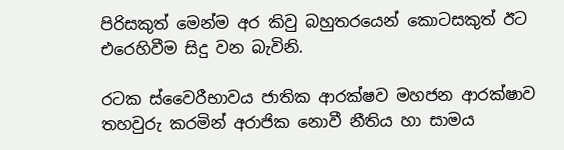පිරිසකුත් මෙන්ම අර කිවු බහුතරයෙන් කොටසකුත් ඊට එරෙහිවීම සිදු වන බැවිනි.

රටක ස්වෛරීභාවය ජාතික ආරක්ෂව මහජන ආරක්ෂාව තහවුරු කරමින් අරාජික නොවී නීතිය හා සාමය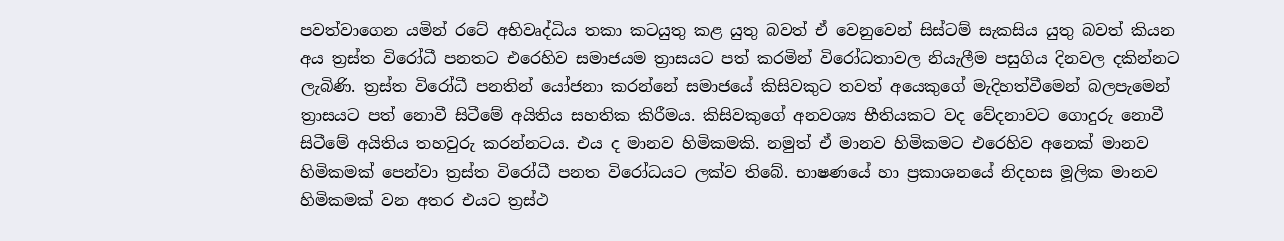පවත්වාගෙන යමින් රටේ අභිවෘද්ධිය තකා කටයුතු කළ යුතු බවත් ඒ වෙනුවෙන් සිස්ටම් සැකසිය යුතු බවත් කියන අය ත්‍රස්ත විරෝධී පනතට එරෙහිව සමාජයම ත්‍රාසයට පත් කරමින් විරෝධතාවල නියැලීම පසුගිය දිනවල දකින්නට ලැබිණි. ත්‍රස්ත විරෝධී පනතින් යෝජනා කරන්නේ සමාජයේ කිසිවකුට තවත් අයෙකුගේ මැදිහත්වීමෙන් බලපැමෙන් ත්‍රාසයට පත් නොවී සිටීමේ අයිතිය සහතික කිරීමය. කිසිවකුගේ අනවශ්‍ය භීතියකට වද වේදනාවට ගොදුරු නොවී සිටීමේ අයිතිය තහවුරු කරන්නටය. එය ද මානව හිමිකමකි. නමුත් ඒ මානව හිමිකමට එරෙහිව අනෙක් මානව හිමිකමක් පෙන්වා ත්‍රස්ත විරෝධී පනත විරෝධයට ලක්ව තිබේ. භාෂණයේ හා ප්‍රකාශනයේ නිදහස මූලික මානව හිමිකමක් වන අතර එයට ත්‍රස්ථ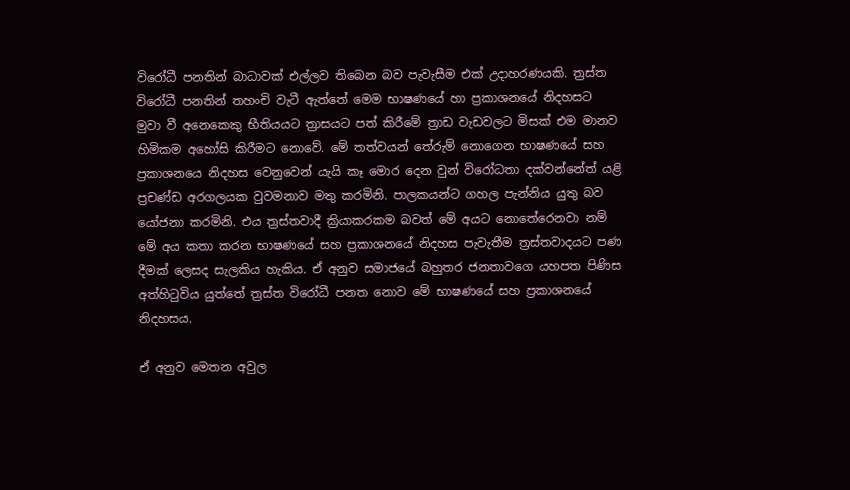විරෝධී පනතින් බාධාවක් එල්ලව තිබෙන බව පැවැසීම එක් උදාහරණයකි. ත්‍රස්ත විරෝධී පනතින් තහංචි වැටී ඇත්තේ මෙම භාෂණයේ හා ප්‍රකාශනයේ නිදහසට මුවා වී අනෙකෙකු භීතියයට ත්‍රාසයට පත් කිරීමේ ත්‍රාඩ වැඩවලට මිසක් එම මානව හිමිකම අහෝසි කිරීමට නොවේ. මේ තත්වයන් තේරුම් නොගෙන භාෂණයේ සහ ප්‍රකාශනයෙ නිදහස වෙනුවෙන් යැයි කෑ මොර දෙන වුන් විරෝධතා දක්වන්නේත් යළි ප්‍රචණ්ඩ අරගලයක වුවමනාව මතු කරමිනි. පාලකයන්ට ගහල පැන්නිය යුතු බව යෝජනා කරමිනි. එය ත්‍රස්තවාදී ක්‍රියාකරකම බවත් මේ අයට නොතේරෙනවා නම් මේ අය කතා කරන භාෂණයේ සහ ප්‍රකාශනයේ නිදහස පැවැතීම ත්‍රස්තවාදයට පණ දීමක් ලෙසද සැලකිය හැකිය. ඒ අනුව සමාජයේ බහුතර ජනතාවගෙ යහපත පිණිස අත්හිටුවිය යුත්තේ ත්‍රස්ත විරෝධී පනත නොව මේ භාෂණයේ සහ ප්‍රකාශනයේ නිදහසය.

ඒ අනුව මෙතන අවුල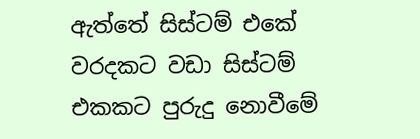ඇත්තේ සිස්ටම් එකේ වරදකට වඩා සිස්ටම් එකකට පුරුදු නොවීමේ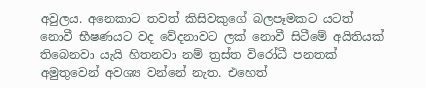අවුලය. අනෙකාට තවත් කිසිවකුගේ බලපෑමකට යටත් නොවී භීෂණයට වද වේදනාවට ලක් නොවී සිටීමේ අයිතියක් තිබෙනවා යැයි හිතනවා නම් ත්‍රස්ත විරෝධී පනතක් අමුතුවෙන් අවශ්‍ය වන්නේ නැත. එහෙත්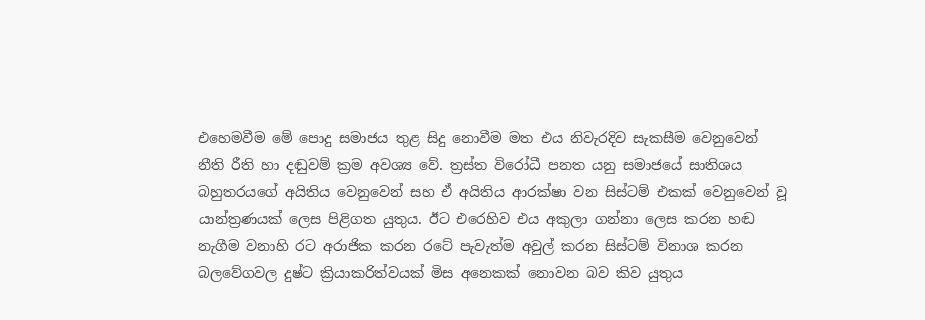එහෙමවීම මේ පොදු සමාජය තුළ සිදු නොවීම මත එය නිවැරදිව සැකසීම වෙනුවෙන් නීති රීති හා දඬුවම් ක්‍රම අවශ්‍ය වේ. ත්‍රස්ත විරෝධී පනත යනු සමාජයේ සාතිශය බහුතරයගේ අයිතිය වෙනුවෙන් සහ ඒ අයිතිය ආරක්ෂා වන සිස්ටම් එකක් වෙනුවෙන් වූ යාන්ත්‍රණයක් ලෙස පිළිගත යුතුය. ඊට එරෙහිව එය අකුලා ගන්නා ලෙස කරන හඬ නැගීම වනාහි රට අරාජික කරන රටේ පැවැත්ම අවුල් කරන සිස්ටම් විනාශ කරන බලවේගවල දුෂ්ට ක්‍රියාකරිත්වයක් මිස අනෙකක් නොවන බව කිව යුතුය